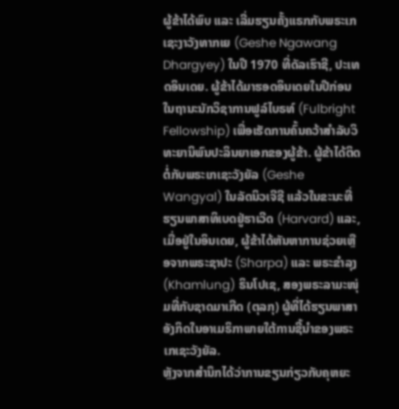ຜູ້ຂ້າໄດ້ພົບ ແລະ ເລີ່ມຮຽນຄັ້ງແຣກກັບພຣະເກເຊະງາວັງທາກເຍ (Geshe Ngawang Dhargyey) ໃນປີ 1970 ທີ່ດັລເຮົາຊີ, ປະເທດອິນເດຍ. ຜູ້ຂ້າໄດ້ມາຮອດອິນເດຍໃນປີກ່ອນ ໃນຖານະນັກວິຊາການຟູລ໌ໄບຣທ໌ (Fulbright Fellowship) ເພື່ອເຮັດການຄົ້ນຄວ້າສໍາລັບວິທະຍານິພົນປະລິນຍາເອກຂອງຜູ້ຂ້າ. ຜູ້ຂ້າໄດ້ຕິດຕໍ່ກັບພຣະເກເຊະວັງຍັລ (Geshe Wangyal) ໃນລັດນິວເຈີຊີ ແລ້ວໃນຂະນະທີ່ຮຽນພາສາທິເບດຢູ່ຮາເວີດ (Harvard) ແລະ, ເມື່ອຢູ່ໃນອິນເດຍ, ຜູ້ຂ້າໄດ້ຫັນຫາການຊ່ວຍເຫຼືອຈາກພຣະຊາປະ (Sharpa) ແລະ ພຣະຂຳລຸງ (Khamlung) ຣິນໂປເຊ, ສອງພຣະລາມະໜຸ່ມທີ່ກັບຊາດມາເກີດ (ຕຸລກຸ) ຜູ້ທີ່ໄດ້ຮຽນພາສາອັງກິດໃນອາເມຣິກາພາຍໃຕ້ການຊີ້ນໍາຂອງພຣະເກເຊະວັງຍັລ.
ຫຼັງຈາກສຳນຶກໄດ້ວ່າການຂຽນກ່ຽວກັບຄຸຫຍະ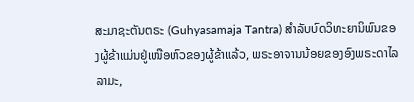ສະມາຊະຕັນຕຣະ (Guhyasamaja Tantra) ສໍາລັບບົດວິທະຍານິພົນຂອງຜູ້ຂ້າແມ່ນຢູ່ເໜືອຫົວຂອງຜູ້ຂ້າແລ້ວ, ພຣະອາຈານນ້ອຍຂອງອົງພຣະດາໄລລາມະ,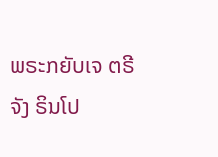ພຣະກຍັບເຈ ຕຣີຈັງ ຣິນໂປ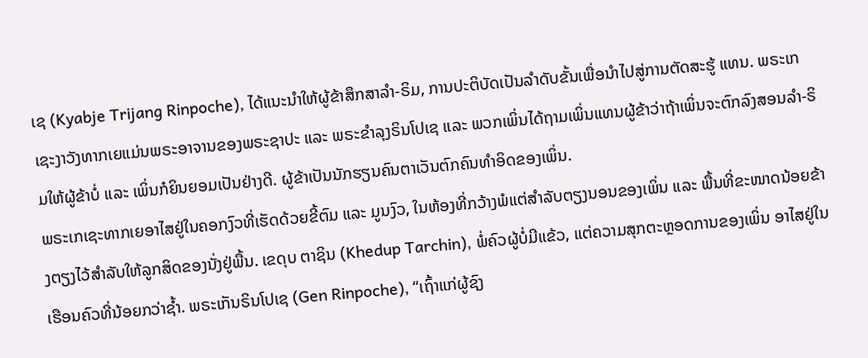ເຊ (Kyabje Trijang Rinpoche), ໄດ້ແນະນໍາໃຫ້ຜູ້ຂ້າສຶກສາລຳ-ຣິມ, ການປະຕິບັດເປັນລຳດັບຂັ້ນເພື່ອນຳໄປສູ່ການຕັດສະຮູ້ ແທນ. ພຣະເກເຊະງາວັງທາກເຍແມ່ນພຣະອາຈານຂອງພຣະຊາປະ ແລະ ພຣະຂຳລຸງຣິນໂປເຊ ແລະ ພວກເພິ່ນໄດ້ຖາມເພິ່ນແທນຜູ້ຂ້າວ່າຖ້າເພິ່ນຈະຕົກລົງສອນລຳ-ຣິມໃຫ້ຜູ້ຂ້າບໍ່ ແລະ ເພິ່ນກໍຍິນຍອມເປັນຢ່າງດີ. ຜູ້ຂ້າເປັນນັກຮຽນຄົນຕາເວັນຕົກຄົນທຳອິດຂອງເພິ່ນ.
ພຣະເກເຊະທາກເຍອາໄສຢູ່ໃນຄອກງົວທີ່ເຮັດດ້ວຍຂີ້ຕົມ ແລະ ມູນງົວ, ໃນຫ້ອງທີ່ກວ້າງພໍແຕ່ສໍາລັບຕຽງນອນຂອງເພິ່ນ ແລະ ພື້ນທີ່ຂະໜາດນ້ອຍຂ້າງຕຽງໄວ້ສໍາລັບໃຫ້ລູກສິດຂອງນັ່ງຢູ່ພື້ນ. ເຂດຸບ ຕາຊິນ (Khedup Tarchin), ພໍ່ຄົວຜູ້ບໍ່ມີແຂ້ວ, ແຕ່ຄວາມສຸກຕະຫຼອດການຂອງເພິ່ນ ອາໄສຢູ່ໃນເຮືອນຄົວທີ່ນ້ອຍກວ່າຊ້ຳ. ພຣະເກັນຣິນໂປເຊ (Gen Rinpoche), “ເຖົ້າແກ່ຜູ້ຊົງ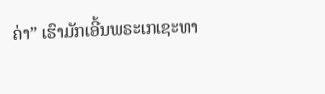ຄ່າ” ເຮົາມັກເອີ້ນພຣະເກເຊະທາ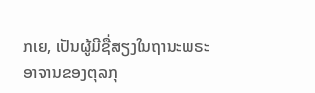ກເຍ, ເປັນຜູ້ມີຊື່ສຽງໃນຖານະພຣະອາຈານຂອງຕຸລກຸ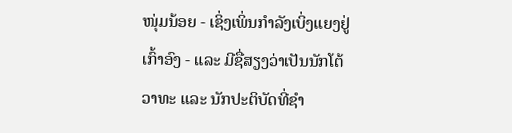ໜຸ່ມນ້ອຍ - ເຊິ່ງເພິ່ນກຳລັງເບິ່ງແຍງຢູ່ເກົ້າອົງ - ແລະ ມີຊື່ສຽງວ່າເປັນນັກໂຕ້ວາທະ ແລະ ນັກປະຕິບັດທີ່ຊຳ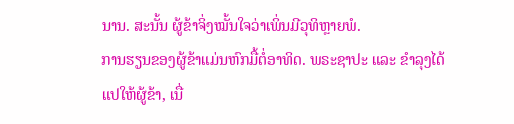ນານ. ສະນັ້ນ ຜູ້ຂ້າຈິ່ງໝັ້ນໃຈວ່າເພິ່ນມີວຸທິຫຼາຍພໍ.
ການຮຽນຂອງຜູ້ຂ້າແມ່ນຫົກມື້ຕໍ່ອາທິດ. ພຣະຊາປະ ແລະ ຂຳລຸງໄດ້ແປໃຫ້ຜູ້ຂ້າ, ເນື່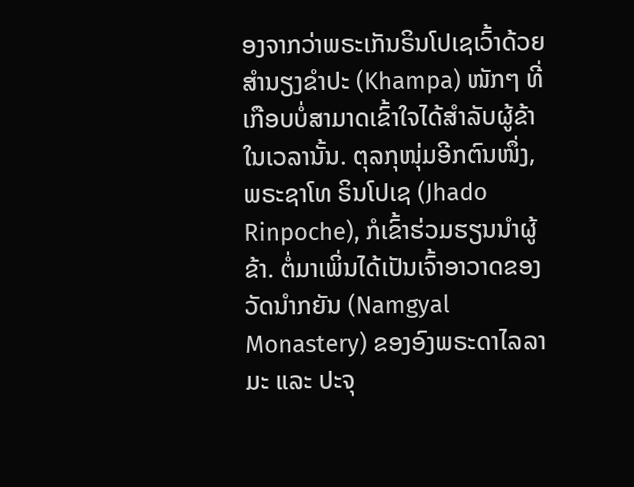ອງຈາກວ່າພຣະເກັນຣິນໂປເຊເວົ້າດ້ວຍສຳນຽງຂຳປະ (Khampa) ໜັກໆ ທີ່ເກືອບບໍ່ສາມາດເຂົ້າໃຈໄດ້ສໍາລັບຜູ້ຂ້າໃນເວລານັ້ນ. ຕຸລກຸໜຸ່ມອີກຕົນໜຶ່ງ, ພຣະຊາໂທ ຣິນໂປເຊ (Jhado Rinpoche), ກໍເຂົ້າຮ່ວມຮຽນນຳຜູ້ຂ້າ. ຕໍ່ມາເພິ່ນໄດ້ເປັນເຈົ້າອາວາດຂອງວັດນຳກຍັນ (Namgyal Monastery) ຂອງອົງພຣະດາໄລລາມະ ແລະ ປະຈຸ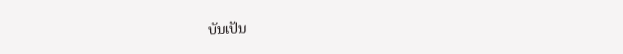ບັນເປັນ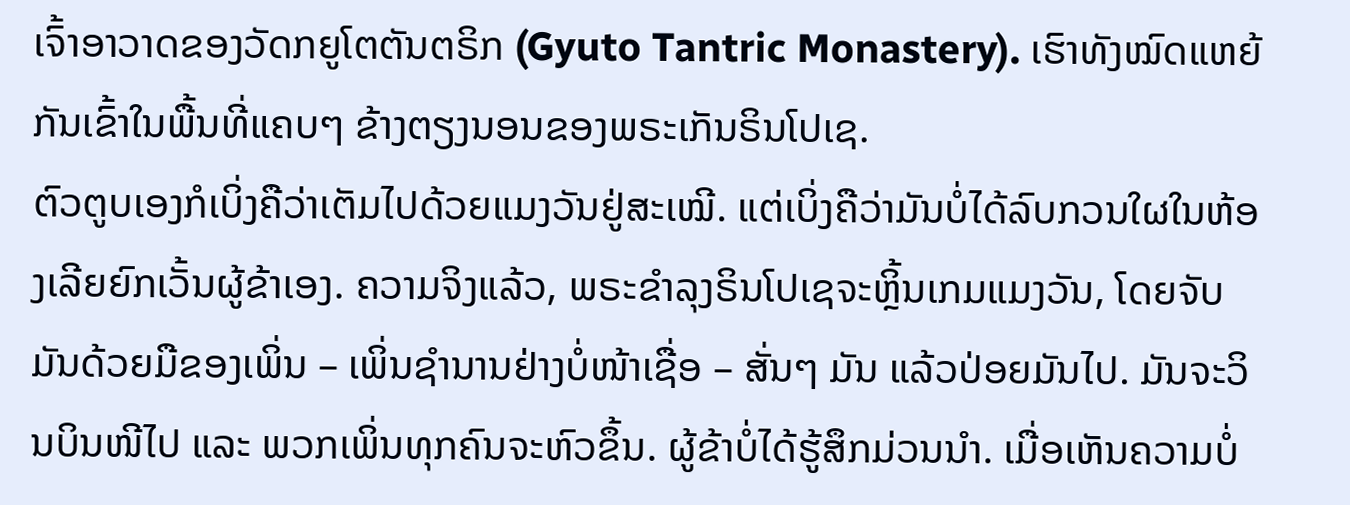ເຈົ້າອາວາດຂອງວັດກຍູໂຕຕັນຕຣິກ (Gyuto Tantric Monastery). ເຮົາທັງໝົດແຫຍ້ກັນເຂົ້າໃນພື້ນທີ່ແຄບໆ ຂ້າງຕຽງນອນຂອງພຣະເກັນຣິນໂປເຊ.
ຕົວຕູບເອງກໍເບິ່ງຄືວ່າເຕັມໄປດ້ວຍແມງວັນຢູ່ສະເໝີ. ແຕ່ເບິ່ງຄືວ່າມັນບໍ່ໄດ້ລົບກວນໃຜໃນຫ້ອງເລີຍຍົກເວັ້ນຜູ້ຂ້າເອງ. ຄວາມຈິງແລ້ວ, ພຣະຂຳລຸງຣິນໂປເຊຈະຫຼິ້ນເກມແມງວັນ, ໂດຍຈັບມັນດ້ວຍມືຂອງເພິ່ນ – ເພິ່ນຊຳນານຢ່າງບໍ່ໜ້າເຊື່ອ – ສັ່ນໆ ມັນ ແລ້ວປ່ອຍມັນໄປ. ມັນຈະວິນບິນໜີໄປ ແລະ ພວກເພິ່ນທຸກຄົນຈະຫົວຂຶ້ນ. ຜູ້ຂ້າບໍ່ໄດ້ຮູ້ສຶກມ່ວນນຳ. ເມື່ອເຫັນຄວາມບໍ່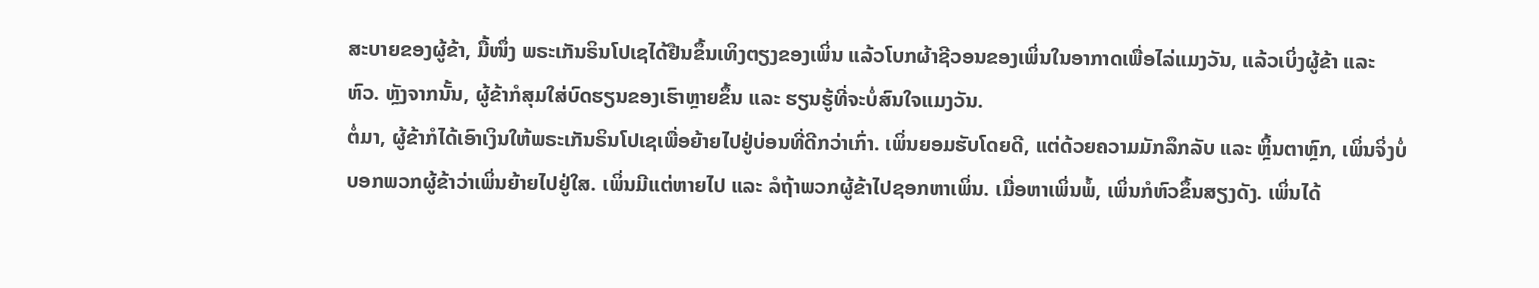ສະບາຍຂອງຜູ້ຂ້າ, ມື້ໜຶ່ງ ພຣະເກັນຣິນໂປເຊໄດ້ຢືນຂຶ້ນເທິງຕຽງຂອງເພິ່ນ ແລ້ວໂບກຜ້າຊີວອນຂອງເພິ່ນໃນອາກາດເພື່ອໄລ່ແມງວັນ, ແລ້ວເບິ່ງຜູ້ຂ້າ ແລະ ຫົວ. ຫຼັງຈາກນັ້ນ, ຜູ້ຂ້າກໍສຸມໃສ່ບົດຮຽນຂອງເຮົາຫຼາຍຂຶ້ນ ແລະ ຮຽນຮູ້ທີ່ຈະບໍ່ສົນໃຈແມງວັນ.
ຕໍ່ມາ, ຜູ້ຂ້າກໍໄດ້ເອົາເງິນໃຫ້ພຣະເກັນຣິນໂປເຊເພື່ອຍ້າຍໄປຢູ່ບ່ອນທີ່ດີກວ່າເກົ່າ. ເພິ່ນຍອມຮັບໂດຍດີ, ແຕ່ດ້ວຍຄວາມມັກລຶກລັບ ແລະ ຫຼິ້ນຕາຫຼົກ, ເພິ່ນຈິ່ງບໍ່ບອກພວກຜູ້ຂ້າວ່າເພິ່ນຍ້າຍໄປຢູ່ໃສ. ເພິ່ນມີແຕ່ຫາຍໄປ ແລະ ລໍຖ້າພວກຜູ້ຂ້າໄປຊອກຫາເພິ່ນ. ເມື່ອຫາເພິ່ນພໍ້, ເພິ່ນກໍຫົວຂຶ້ນສຽງດັງ. ເພິ່ນໄດ້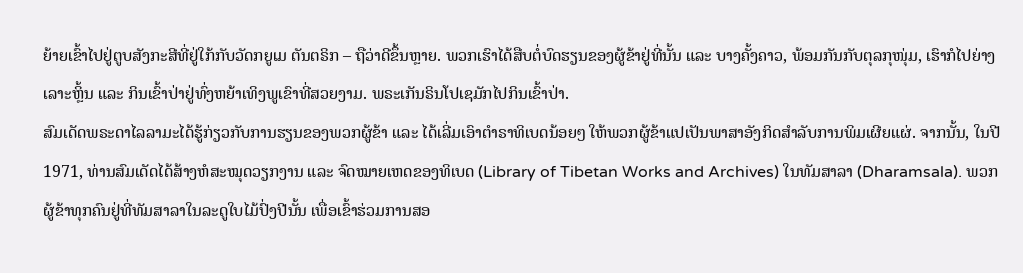ຍ້າຍເຂົ້າໄປຢູ່ຕູບສັງກະສີທີ່ຢູ່ໃກ້ກັບວັດກຍູເມ ຕັນຕຣິກ – ຖືວ່າດີຂຶ້ນຫຼາຍ. ພວກເຮົາໄດ້ສືບຕໍ່ບົດຮຽນຂອງຜູ້ຂ້າຢູ່ທີ່ນັ້ນ ແລະ ບາງຄັ້ງຄາວ, ພ້ອມກັນກັບຕຸລກຸໜຸ່ມ, ເຮົາກໍໄປຍ່າງເລາະຫຼິ້ນ ແລະ ກິນເຂົ້າປ່າຢູ່ທົ່ງຫຍ້າເທິງພູເຂົາທີ່ສວຍງາມ. ພຣະເກັນຣິນໂປເຊມັກໄປກິນເຂົ້າປ່າ.
ສົມເດັດພຣະດາໄລລາມະໄດ້ຮູ້ກ່ຽວກັບການຮຽນຂອງພວກຜູ້ຂ້າ ແລະ ໄດ້ເລີ່ມເອົາຕຳຣາທິເບດນ້ອຍໆ ໃຫ້ພວກຜູ້ຂ້າແປເປັນພາສາອັງກິດສໍາລັບການພິມເຜີຍແຜ່. ຈາກນັ້ນ, ໃນປີ 1971, ທ່ານສົມເດັດໄດ້ສ້າງຫໍສະໝຸດວຽກງານ ແລະ ຈົດໝາຍເຫດຂອງທິເບດ (Library of Tibetan Works and Archives) ໃນທັມສາລາ (Dharamsala). ພວກຜູ້ຂ້າທຸກຄົນຢູ່ທີ່ທັມສາລາໃນລະດູໃບໄມ້ປົ່ງປີນັ້ນ ເພື່ອເຂົ້າຮ່ວມການສອ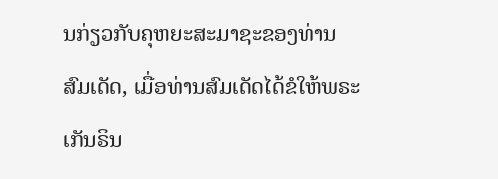ນກ່ຽວກັບຄຸຫຍະສະມາຊະຂອງທ່ານສົມເດັດ, ເມື່ອທ່ານສົມເດັດໄດ້ຂໍໃຫ້ພຣະເກັນຣິນ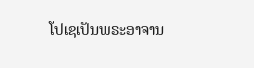ໂປເຊເປັນພຣະອາຈານ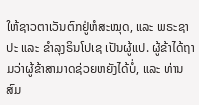ໃຫ້ຊາວຕາເວັນຕົກຢູ່ຫໍສະໝຸດ, ແລະ ພຣະຊາປະ ແລະ ຂຳລຸງຣິນໂປເຊ ເປັນຜູ້ແປ. ຜູ້ຂ້າໄດ້ຖາມວ່າຜູ້ຂ້າສາມາດຊ່ວຍຫຍັງໄດ້ບໍ່, ແລະ ທ່ານສົມ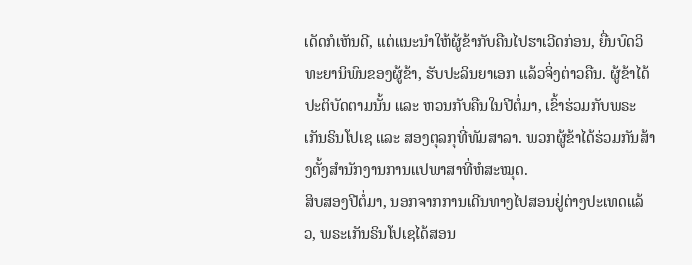ເດັດກໍເຫັນດີ, ແຕ່ແນະນໍາໃຫ້ຜູ້ຂ້າກັບຄືນໄປຮາເວີດກ່ອນ, ຍື່ນບົດວິທະຍານິພົນຂອງຜູ້ຂ້າ, ຮັບປະລິນຍາເອກ ແລ້ວຈິ່ງຕ່າວຄືນ. ຜູ້ຂ້າໄດ້ປະຕິບັດຕາມນັ້ນ ແລະ ຫວນກັບຄືນໃນປີຕໍ່ມາ, ເຂົ້າຮ່ວມກັບພຣະເກັນຣິນໂປເຊ ແລະ ສອງຕຸລກຸທີ່ທັມສາລາ. ພວກຜູ້ຂ້າໄດ້ຮ່ວມກັນສ້າງຕັ້ງສໍານັກງານການແປພາສາທີ່ຫໍສະໝຸດ.
ສິບສອງປີຕໍ່ມາ, ນອກຈາກການເດີນທາງໄປສອນຢູ່ຕ່າງປະເທດແລ້ວ, ພຣະເກັນຣິນໂປເຊໄດ້ສອນ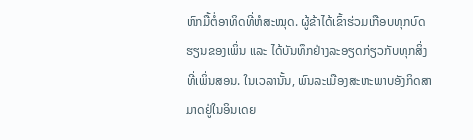ຫົກມື້ຕໍ່ອາທິດທີ່ຫໍສະໝຸດ. ຜູ້ຂ້າໄດ້ເຂົ້າຮ່ວມເກືອບທຸກບົດຮຽນຂອງເພິ່ນ ແລະ ໄດ້ບັນທຶກຢ່າງລະອຽດກ່ຽວກັບທຸກສິ່ງທີ່ເພິ່ນສອນ. ໃນເວລານັ້ນ, ພົນລະເມືອງສະຫະພາບອັງກິດສາມາດຢູ່ໃນອິນເດຍ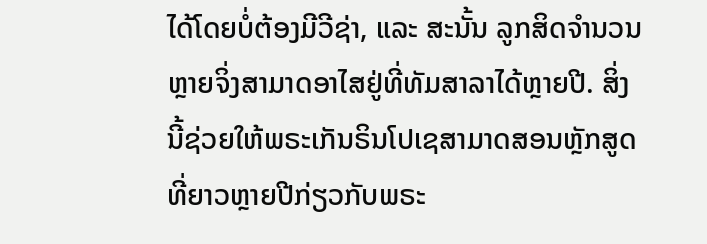ໄດ້ໂດຍບໍ່ຕ້ອງມີວີຊ່າ, ແລະ ສະນັ້ນ ລູກສິດຈໍານວນຫຼາຍຈິ່ງສາມາດອາໄສຢູ່ທີ່ທັມສາລາໄດ້ຫຼາຍປີ. ສິ່ງນີ້ຊ່ວຍໃຫ້ພຣະເກັນຣິນໂປເຊສາມາດສອນຫຼັກສູດທີ່ຍາວຫຼາຍປີກ່ຽວກັບພຣະ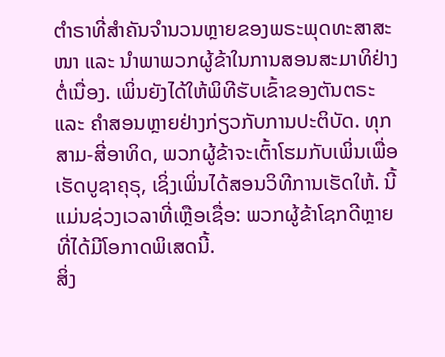ຕຳຣາທີ່ສໍາຄັນຈໍານວນຫຼາຍຂອງພຣະພຸດທະສາສະໜາ ແລະ ນໍາພາພວກຜູ້ຂ້າໃນການສອນສະມາທິຢ່າງຕໍ່ເນື່ອງ. ເພິ່ນຍັງໄດ້ໃຫ້ພິທີຮັບເຂົ້າຂອງຕັນຕຣະ ແລະ ຄໍາສອນຫຼາຍຢ່າງກ່ຽວກັບການປະຕິບັດ. ທຸກສາມ-ສີ່ອາທິດ, ພວກຜູ້ຂ້າຈະເຕົ້າໂຮມກັບເພິ່ນເພື່ອເຮັດບູຊາຄຸຣຸ, ເຊິ່ງເພິ່ນໄດ້ສອນວິທີການເຮັດໃຫ້. ນີ້ແມ່ນຊ່ວງເວລາທີ່ເຫຼືອເຊື່ອ: ພວກຜູ້ຂ້າໂຊກດີຫຼາຍທີ່ໄດ້ມີໂອກາດພິເສດນີ້.
ສິ່ງ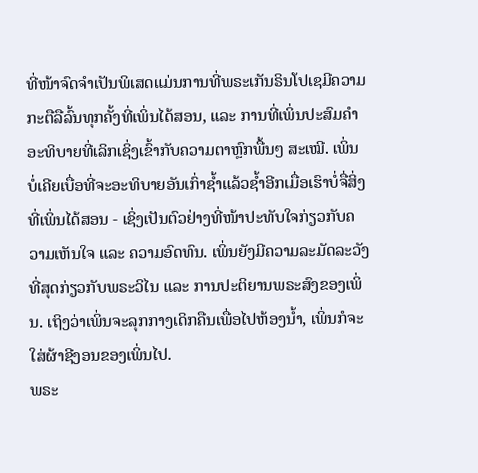ທີ່ໜ້າຈົດຈຳເປັນພິເສດແມ່ນການທີ່ພຣະເກັນຣິນໂປເຊມີຄວາມກະຕືລືລົ້ນທຸກຄັ້ງທີ່ເພິ່ນໄດ້ສອນ, ແລະ ການທີ່ເພິ່ນປະສົມຄຳອະທິບາຍທີ່ເລິກເຊິ່ງເຂົ້າກັບຄວາມຕາຫຼົກພື້ນໆ ສະເໝີ. ເພິ່ນບໍ່ເຄີຍເບື່ອທີ່ຈະອະທິບາຍອັນເກົ່າຊ້ຳແລ້ວຊ້ຳອີກເມື່ອເຮົາບໍ່ຈື່ສິ່ງທີ່ເພິ່ນໄດ້ສອນ - ເຊິ່ງເປັນຕົວຢ່າງທີ່ໜ້າປະທັບໃຈກ່ຽວກັບຄວາມເຫັນໃຈ ແລະ ຄວາມອົດທົນ. ເພິ່ນຍັງມີຄວາມລະມັດລະວັງທີ່ສຸດກ່ຽວກັບພຣະວິໄນ ແລະ ການປະຕິຍານພຣະສົງຂອງເພິ່ນ. ເຖິງວ່າເພິ່ນຈະລຸກກາງເດິກຄືນເພື່ອໄປຫ້ອງນ້ຳ, ເພິ່ນກໍຈະໃສ່ຜ້າຊີງອນຂອງເພິ່ນໄປ.
ພຣະ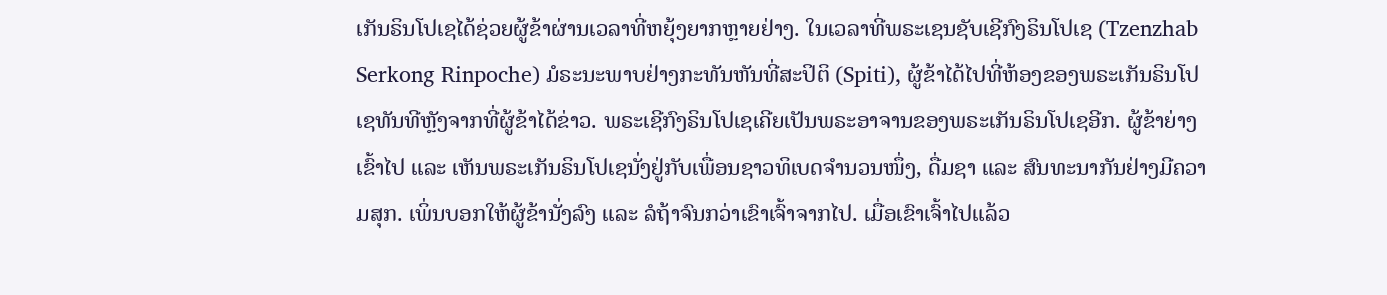ເກັນຣິນໂປເຊໄດ້ຊ່ວຍຜູ້ຂ້າຜ່ານເວລາທີ່ຫຍຸ້ງຍາກຫຼາຍຢ່າງ. ໃນເວລາທີ່ພຣະເຊນຊັບເຊີກົງຣິນໂປເຊ (Tzenzhab Serkong Rinpoche) ມໍຣະນະພາບຢ່າງກະທັນຫັນທີ່ສະປິຕິ (Spiti), ຜູ້ຂ້າໄດ້ໄປທີ່ຫ້ອງຂອງພຣະເກັນຣິນໂປເຊທັນທີຫຼັງຈາກທີ່ຜູ້ຂ້າໄດ້ຂ່າວ. ພຣະເຊີກົງຣິນໂປເຊເຄີຍເປັນພຣະອາຈານຂອງພຣະເກັນຣິນໂປເຊອີກ. ຜູ້ຂ້າຍ່າງເຂົ້າໄປ ແລະ ເຫັນພຣະເກັນຣິນໂປເຊນັ່ງຢູ່ກັບເພື່ອນຊາວທິເບດຈຳນວນໜຶ່ງ, ດື່ມຊາ ແລະ ສົນທະນາກັນຢ່າງມີຄວາມສຸກ. ເພິ່ນບອກໃຫ້ຜູ້ຂ້ານັ່ງລົງ ແລະ ລໍຖ້າຈົນກວ່າເຂົາເຈົ້າຈາກໄປ. ເມື່ອເຂົາເຈົ້າໄປແລ້ວ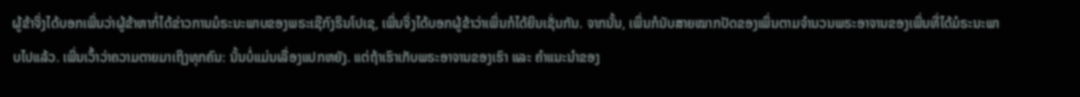ຜູ້ຂ້າຈິ່ງໄດ້ບອກເພິ່ນວ່າຜູ້ຂ້າຫາກໍ່ໄດ້ຂ່າວການມໍຣະນະພາບຂອງພຣະເຊີກົງຣິນໂປເຊ, ເພິ່ນຈິ່ງໄດ້ບອກຜູ້ຂ້າວ່າເພິ່ນກໍໄດ້ຍິນເຊັ່ນກັນ. ຈາກນັ້ນ, ເພິ່ນກໍນັບສາຍໝາກປັດຂອງເພິ່ນຕາມຈຳນວນພຣະອາຈານຂອງເພິ່ນທີ່ໄດ້ມໍຣະນະພາບໄປແລ້ວ. ເພິ່ນເວົ້າວ່າຄວາມຕາຍມາເຖິງທຸກຄົນ: ນັ້ນບໍ່ແມ່ນເລື່ອງແປກຫຍັງ. ແຕ່ຖ້າເຮົາເກັບພຣະອາຈານຂອງເຮົາ ແລະ ຄໍາແນະນໍາຂອງ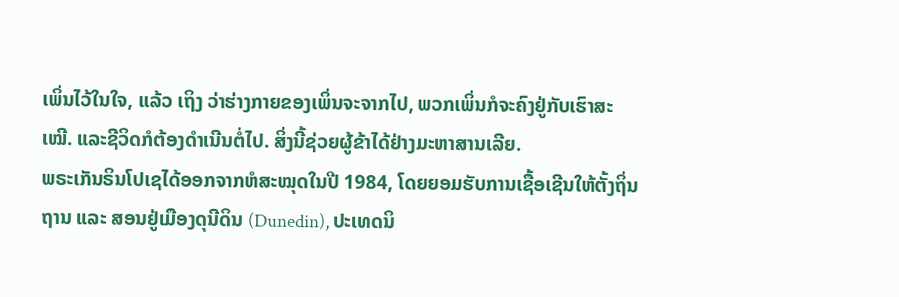ເພິ່ນໄວ້ໃນໃຈ, ແລ້ວ ເຖິງ ວ່າຮ່າງກາຍຂອງເພິ່ນຈະຈາກໄປ, ພວກເພິ່ນກໍຈະຄົງຢູ່ກັບເຮົາສະເໝີ. ແລະຊີວິດກໍຕ້ອງດຳເນີນຕໍ່ໄປ. ສິ່ງນີ້ຊ່ວຍຜູ້ຂ້າໄດ້ຢ່າງມະຫາສານເລີຍ.
ພຣະເກັນຣິນໂປເຊໄດ້ອອກຈາກຫໍສະໝຸດໃນປີ 1984, ໂດຍຍອມຮັບການເຊື້ອເຊີນໃຫ້ຕັ້ງຖິ່ນຖານ ແລະ ສອນຢູ່ເມືອງດຸນີດິນ (Dunedin), ປະເທດນິ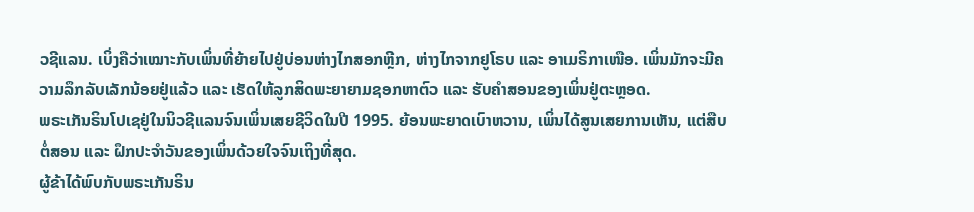ວຊີແລນ. ເບິ່ງຄືວ່າເໝາະກັບເພິ່ນທີ່ຍ້າຍໄປຢູ່ບ່ອນຫ່າງໄກສອກຫຼີກ, ຫ່າງໄກຈາກຢູໂຣບ ແລະ ອາເມຣິກາເໜືອ. ເພິ່ນມັກຈະມີຄວາມລຶກລັບເລັກນ້ອຍຢູ່ແລ້ວ ແລະ ເຮັດໃຫ້ລູກສິດພະຍາຍາມຊອກຫາຕົວ ແລະ ຮັບຄໍາສອນຂອງເພິ່ນຢູ່ຕະຫຼອດ.
ພຣະເກັນຣິນໂປເຊຢູ່ໃນນິວຊີແລນຈົນເພິ່ນເສຍຊີວິດໃນປີ 1995. ຍ້ອນພະຍາດເບົາຫວານ, ເພິ່ນໄດ້ສູນເສຍການເຫັນ, ແຕ່ສືບຕໍ່ສອນ ແລະ ຝຶກປະຈໍາວັນຂອງເພິ່ນດ້ວຍໃຈຈົນເຖິງທີ່ສຸດ.
ຜູ້ຂ້າໄດ້ພົບກັບພຣະເກັນຣິນ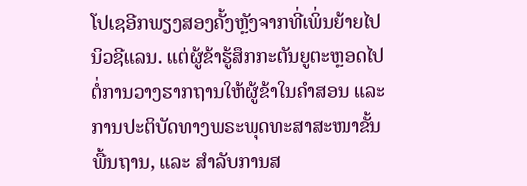ໂປເຊອີກພຽງສອງຄັ້ງຫຼັງຈາກທີ່ເພິ່ນຍ້າຍໄປນິວຊີແລນ. ແຕ່ຜູ້ຂ້າຮູ້ສຶກກະຕັນຍູຕະຫຼອດໄປຕໍ່ການວາງຮາກຖານໃຫ້ຜູ້ຂ້າໃນຄຳສອນ ແລະ ການປະຕິບັດທາງພຣະພຸດທະສາສະໜາຂັ້ນພື້ນຖານ, ແລະ ສຳລັບການສ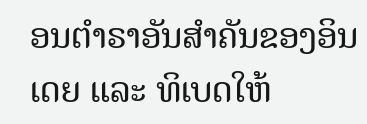ອນຕຳຣາອັນສຳຄັນຂອງອິນເດຍ ແລະ ທິເບດໃຫ້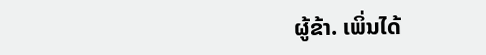ຜູ້ຂ້າ. ເພິ່ນໄດ້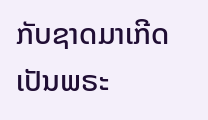ກັບຊາດມາເກີດເປັນພຣະ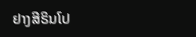ຢາງສີຣິນໂປ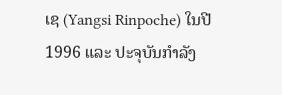ເຊ (Yangsi Rinpoche) ໃນປີ 1996 ແລະ ປະຈຸບັນກໍາລັງ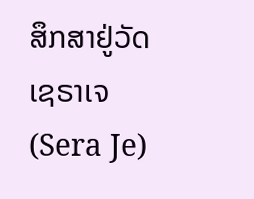ສຶກສາຢູ່ວັດເຊຣາເຈ (Sera Je)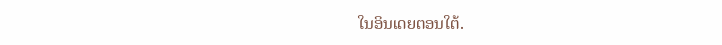ໃນອິນເດຍຕອນໃຕ້.